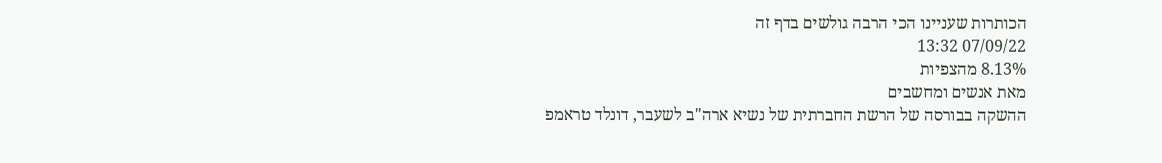הכותרות שעניינו הכי הרבה גולשים בדף זה
07/09/22 13:32
8.13% מהצפיות
מאת אנשים ומחשבים
ההשקה בבורסה של הרשת החברתית של נשיא ארה"ב לשעבר, דונלד טראמפ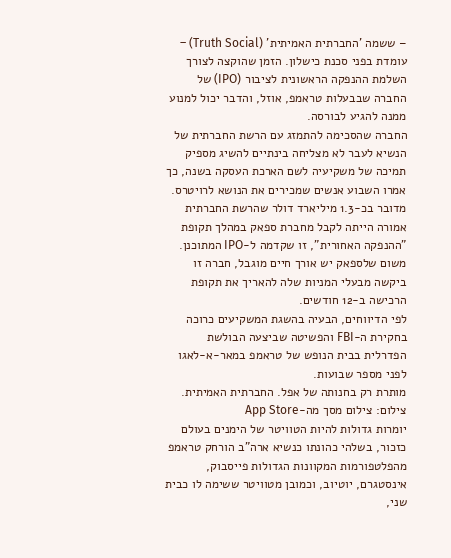– ששמה 'החברתית האמיתית' (Truth Social) – עומדת בפני סכנת כישלון. הזמן שהוקצה לצורך השלמת ההנפקה הראשונית לציבור (IPO) של החברה שבבעלות טראמפ, אוזל, והדבר יכול למנוע ממנה להגיע לבורסה.
החברה שהסכימה להתמזג עם הרשת החברתית של הנשיא לעבר לא מצליחה בינתיים להשיג מספיק תמיכה של משקיעיה לשם הארכת העסקה בשנה, כך אמרו השבוע אנשים שמכירים את הנושא לרויטרס. מדובר בכ-1.3 מיליארד דולר שהרשת החברתית אמורה הייתה לקבל מחברת ספאק במהלך תקופת "ההנפקה האחורית", זו שקדמה ל-IPO המתוכנן. משום שלספאק יש אורך חיים מוגבל, חברה זו ביקשה מבעלי המניות שלה להאריך את תקופת הרכישה ב-12 חודשים.
לפי הדיווחים, הבעיה בהשגת המשקיעים כרוכה בחקירת ה-FBI והפשיטה שביצעה הבולשת הפדרלית בבית הנופש של טראמפ במאר-א-לאגו לפני מספר שבועות.
מותרת רק בחנותה של אפל. החברתית האמיתית. צילום: צילום מסך מה-App Store
יומרות גדולות להיות הטוויטר של הימנים בעולם
כזכור, בשלהי כהונתו כנשיא ארה"ב הורחק טראמפ מהפלטפורמות המקוונות הגדולות פייסבוק, אינסטגרם, יוטיוב, וכמובן מטוויטר ששימה לו כבית שני,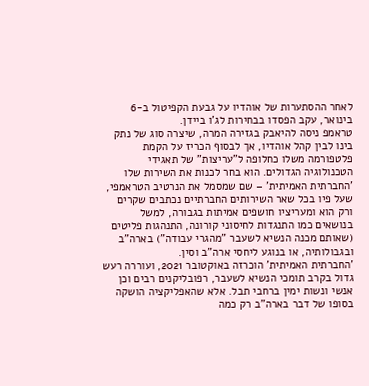לאחר ההסתערות של אוהדיו על גבעת הקפיטול ב-6 בינואר, עקב הפסדו בבחירות לג'ו ביידן.
טראמפ ניסה להיאבק בגזירה המרה, שיצרה סוג של נתק בינו לבין קהל אוהדיו, אך לבסוף הכריז על הקמת פלטפורמה משלו כחלופה ל"עריצות" של תאגידי הטכנולוגיה הגדולים. הוא בחר לכנות את השירות שלו 'החברתית האמיתית' – שם שמסמל את הנרטיב הטראמפי, שעל פיו בכל שאר השירותים החברתיים נכתבים שקרים ורק הוא ומעריציו חושפים אמיתות בגבורה, למשל בנושאים כמו התנגדות לחיסוני קורונה, התנהגות פליטים (שאותם מכנה הנשיא לשעבר "מהגרי עבודה") בארה"ב ובגבולותיה, או בנוגע ליחסי ארה"ב וסין.
'החברתית האמיתית' הוכרזה באוקטובר 2021, ועוררה רעש גדול בקרב תומכי הנשיא לשעבר, רפובליקנים רבים וכן אנשי ונשות ימין ברחבי תבל. אלא שהאפליקציה הושקה בסופו של דבר בארה"ב רק כמה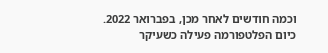וכמה חודשים לאחר מכן, בפברואר 2022. כיום הפלטפורמה פעילה כשעיקר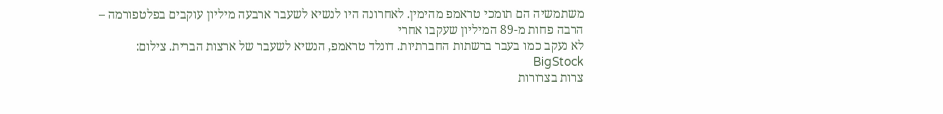משתמשיה הם תומכי טראמפ מהימין. לאחרונה היו לנשיא לשעבר ארבעה מיליון עוקבים בפלטפורמה – הרבה פחות מ-89 המיליון שעקבו אחרי
לא נעקב כמו בעבר ברשתות החברתיות. דונלד טראמפ, הנשיא לשעבר של ארצות הברית. צילום: BigStock
צרות בצרורות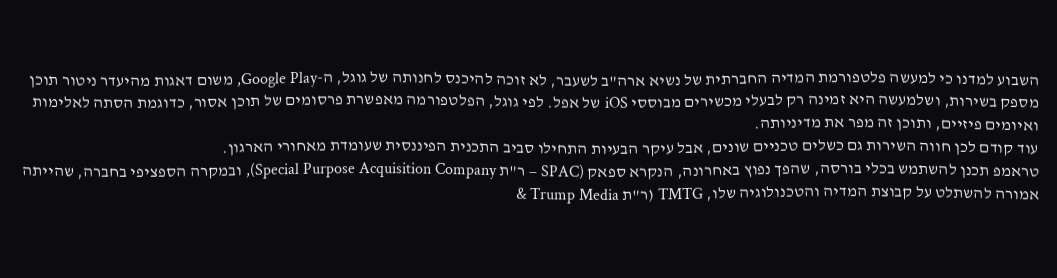השבוע למדנו כי למעשה פלטפורמת המדיה החברתית של נשיא ארה"ב לשעבר, לא זוכה להיכנס לחנותה של גוגל, ה-Google Play, משום דאגות מהיעדר ניטור תוכן מספק בשירות, ושלמעשה היא זמינה רק לבעלי מכשירים מבוססי iOS של אפל. לפי גוגל, הפלטפורמה מאפשרת פרסומים של תוכן אסור, כדוגמת הסתה לאלימות ואיומים פיזיים, ותוכן זה מפר את מדיניותה.
עוד קודם לכן חווה השירות גם כשלים טכניים שונים, אבל עיקר הבעיות התחילו סביב התכנית הפיננסית שעומדת מאחורי הארגון.
טראמפ תכנן להשתמש בכלי בורסה, שהפך נפוץ באחרונה, הנקרא ספאק (SPAC – ר"ת Special Purpose Acquisition Company), ובמקרה הספציפי בחברה, שהייתה אמורה להשתלט על קבוצת המדיה והטכנולוגיה שלו, TMTG (ר"ת Trump Media &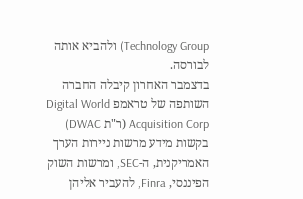Technology Group) ולהביא אותה לבורסה.
בדצמבר האחרון קיבלה החברה השותפה של טראמפ Digital World Acquisition Corp (ר"ת DWAC) בקשות מידע מרשות ניירות הערך האמריקנית, ה-SEC, ומרשות השוק הפיננסי, Finra, להעביר אליהן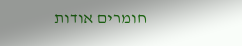חומרים אודות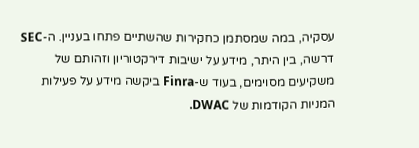עסקיה, במה שמסתמן כחקירות שהשתיים פתחו בעניין. ה-SEC דרשה, בין היתר, מידע על ישיבות דירקטוריון וזהותם של משקיעים מסוימים, בעוד ש-Finra ביקשה מידע על פעילות המניות הקודמות של DWAC.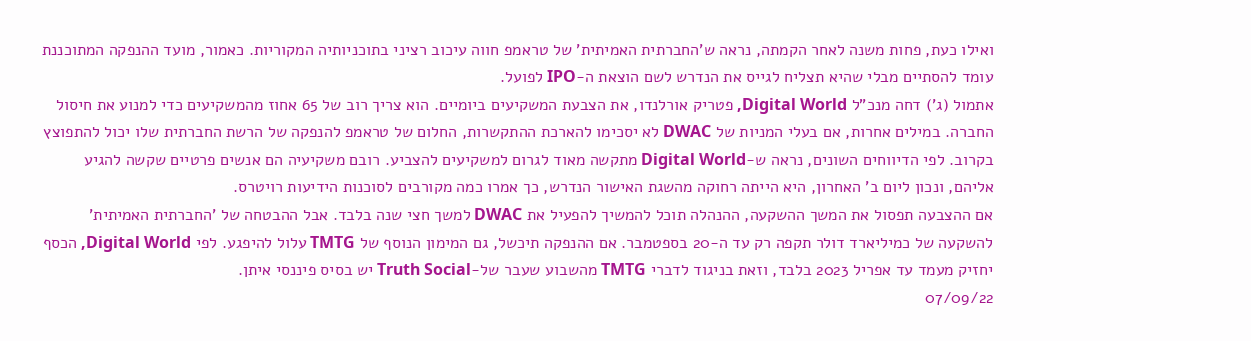ואילו כעת, פחות משנה לאחר הקמתה, נראה ש'החברתית האמיתית' של טראמפ חווה עיכוב רציני בתוכניותיה המקוריות. כאמור, מועד ההנפקה המתוכננת עומד להסתיים מבלי שהיא תצליח לגייס את הנדרש לשם הוצאת ה-IPO לפועל.
אתמול (ג') דחה מנכ"ל Digital World, פטריק אורלנדו, את הצבעת המשקיעים ביומיים. הוא צריך רוב של 65 אחוז מהמשקיעים כדי למנוע את חיסול החברה. במילים אחרות, אם בעלי המניות של DWAC לא יסכימו להארכת ההתקשרות, החלום של טראמפ להנפקה של הרשת החברתית שלו יכול להתפוצץ בקרוב. לפי הדיווחים השונים, נראה ש-Digital World מתקשה מאוד לגרום למשקיעים להצביע. רובם משקיעיה הם אנשים פרטיים שקשה להגיע אליהם, ונכון ליום ב' האחרון, היא הייתה רחוקה מהשגת האישור הנדרש, כך אמרו כמה מקורבים לסוכנות הידיעות רויטרס.
אם ההצבעה תפסול את המשך ההשקעה, ההנהלה תוכל להמשיך להפעיל את DWAC למשך חצי שנה בלבד. אבל ההבטחה של 'החברתית האמיתית' להשקעה של כמיליארד דולר תקפה רק עד ה-20 בספטמבר. אם ההנפקה תיכשל, גם המימון הנוסף של TMTG עלול להיפגע. לפי Digital World, הכסף יחזיק מעמד עד אפריל 2023 בלבד, וזאת בניגוד לדברי TMTG מהשבוע שעבר של-Truth Social יש בסיס פיננסי איתן.
07/09/22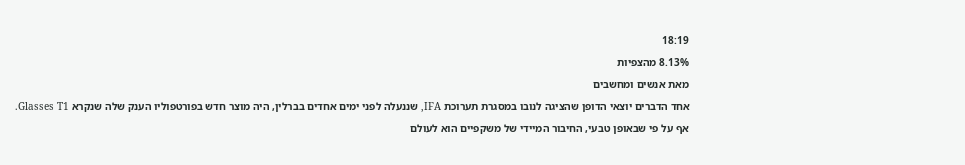18:19
8.13% מהצפיות
מאת אנשים ומחשבים
אחד הדברים יוצאי הדופן שהציגה לנובו במסגרת תערוכת IFA, שננעלה לפני ימים אחדים בברלין, היה מוצר חדש בפורטפוליו הענק שלה שנקרא Glasses T1.
אף על פי שבאופן טבעי, החיבור המיידי של משקפיים הוא לעולם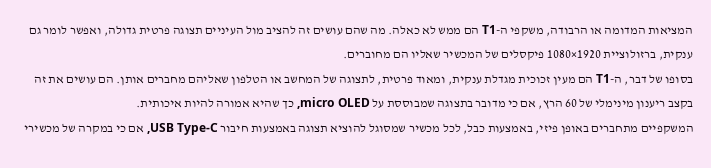המציאות המדומה או הרבודה, משקפי ה-T1 הם ממש לא כאלה. מה שהם עושים זה להציב מול העיניים תצוגה פרטית גדולה, ואפשר לומר גם ענקית, ברזולוציית 1920×1080 פיקסלים של המכשיר שאליו הם מחוברים.
בסופו של דבר, ה-T1 הם מעין זכוכית מגדלת ענקית, ומאוד פרטית, לתצוגה של המחשב או הטלפון שאליהם מחברים אותן. הם עושים את זה בקצב ריענון מינימלי של 60 הרץ, אם כי מדובר בתצוגה שמבוססת על micro OLED, כך שהיא אמורה להיות איכותית.
המשקפיים מתחברים באופן פיזי, באמצעות כבל, לכל מכשיר שמסוגל להוציא תצוגה באמצעות חיבור USB Type-C, אם כי במקרה של מכשירי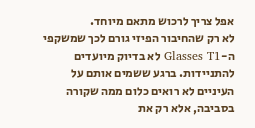אפל צריך לרכוש מתאם מיוחד.
לא רק שהחיבור הפיזי גורם לכך שמשקפי ה-Glasses T1 לא בדיוק מיועדים להתניידות. ברגע ששמים אותם על העיניים לא רואים כלום ממה שקורה בסביבה, אלא רק את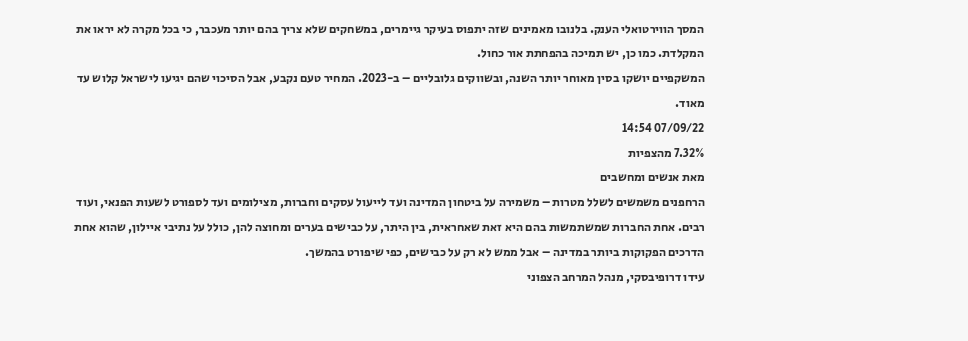המסך הווירטואלי הענק. בלנובו מאמינים שזה יתפוס בעיקר גיימרים, במשחקים שלא צריך בהם יותר מעכבר, כי בכל מקרה לא יראו את המקלדת. כמו כן, יש תמיכה בהפחתת אור כחול.
המשקפיים יושקו בסין מאוחר יותר השנה, ובשווקים גלובליים – ב-2023. המחיר טעם נקבע, אבל הסיכוי שהם יגיעו לישראל קלוש עד מאוד.
07/09/22 14:54
7.32% מהצפיות
מאת אנשים ומחשבים
הרחפנים משמשים לשלל מטרות – משמירה על ביטחון המדינה ועד לייעול עסקים וחברות, מצילומים ועד לספורט לשעות הפנאי, ועוד רבים. אחת החברות שמשתמשות בהם היא זאת שאחראית, בין היתר, על כבישים בערים ומחוצה להן, כולל על נתיבי איילון, שהוא אחת הדרכים הפקוקות ביותר במדינה – אבל ממש לא רק על כבישים, כפי שיפורט בהמשך.
עידו דרופיבסקי, מנהל המרחב הצפוני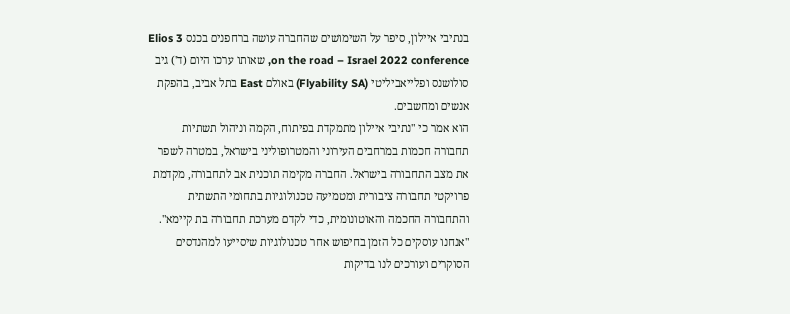בנתיבי איילון, סיפר על השימושים שהחברה עושה ברחפנים בכנס Elios 3 on the road – Israel 2022 conference, שאותו ערכו היום (ד') גיב סולושנס ופלייאביליטי (Flyability SA) באולם East בתל אביב, בהפקת אנשים ומחשבים.
הוא אמר כי "נתיבי איילון מתמקדת בפיתוח, הקמה וניהול תשתיות תחבורה חכמות במרחבים העירוני והמטרופוליני בישראל, במטרה לשפר את מצב התחבורה בישראל. החברה מקימה תוכנית אב לתחבורה, מקדמת פרויקטי תחבורה ציבורית ומטמיעה טכנולוגיות בתחומי התשתית והתחבורה החכמה והאוטונומית, כדי לקדם מערכת תחבורה בת קיימא".
"אנחנו עוסקים כל הזמן בחיפוש אחר טכנולוגיות שיסייעו למהנדסים הסוקרים ועורכים לנו בדיקות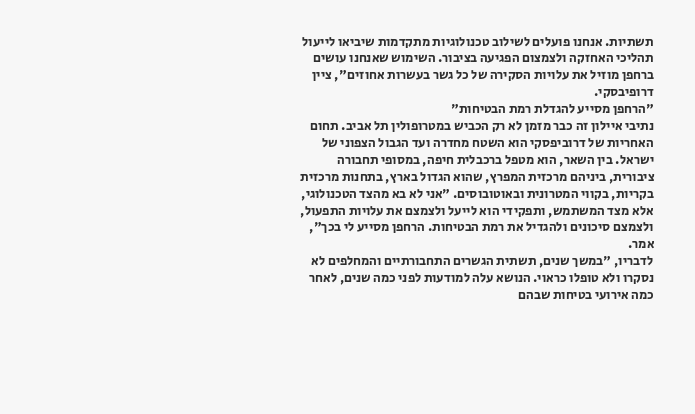תשתיות. אנחנו פועלים לשילוב טכנולוגיות מתקדמות שיביאו לייעול תהליכי האחזקה ולצמצום הפגיעה בציבור. השימוש שאנחנו עושים ברחפן מוזיל את עלויות הסקירה של כל גשר בעשרות אחוזים", ציין דרופיבסקי.
"הרחפן מסייע להגדלת רמת הבטיחות"
נתיבי איילון זה כבר מזמן לא רק הכביש במטרופולין תל אביב. תחום האחריות של דרוביפסקי הוא השטח מחדרה ועד הגבול הצפוני של ישראל. בין השאר, הוא מטפל ברכבלית חיפה, במסופי תחבורה ציבורית, ביניהם מרכזית המפרץ, שהוא הגדול בארץ, בתחנות מרכזית בקריות, בקווי המטרונית ובאוטובוסים. "אני לא בא מהצד הטכנולוגי, אלא מצד המשתמש, ותפקידי הוא לייעל ולצמצם את עלויות התפעול, ולצמצם סיכונים ולהגדיל את רמת הבטיחות. הרחפן מסייע לי בכך", אמר.
לדבריו, "במשך שנים, תשתית הגשרים התחבורתיים והמחלפים לא נסקרו ולא טופלו כראוי. הנושא עלה למודעות לפני כמה שנים, לאחר כמה אירועי בטיחות שבהם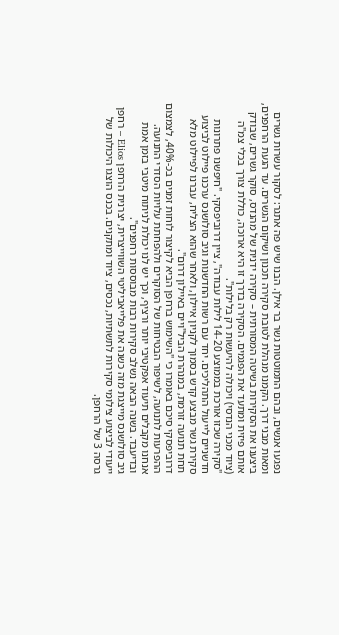נפגעו אנשים, ובהם התמוטטות גשר בר אילן. הבנו שיש פה אתגר: לסקור עשרות גשרים ומאות מבני דרך. הקמנו מנהלת לטובת סקירה תכנון ושיקום הגשרים. עד הגעת הרחפנים, ביצענו את הסקירות בשיטה המסורתית – סקירה ידנית של מהנדס, סוקר גשרים, שבודק אותם פיזית ומתעד את הפגמים. הסקירה בדרך זו היא ארוכה, כוללת צורך בכלי צמ"ה (ציוד מכני הנדסי) ויכולה להיעשות רק בלילות".
"סקירה שכזו אורכת בממוצע 14-20 לילות עבודה", ציין דרוביפסקי. "חיפשנו פתרונות חדשניים לייעול התהליכים. יחד עם רשות החדשנות וגיב סולושנס ערכנו פיילוט לביצוע סקירת גשר מבצע קדש בסמוך לקניון איילון, ולאחר שהוא הצליח, עברנו לפיילוט מלא תחת תנועה זורמת, במנהרת הביל"ויים באיילון דרום".
דרוביפסקי סיכם באומרו כי "השימוש ברחפן הביא לקיצור לוחות זמנים בכ-40%, לצמצום ההפרעות לתנועה, לשיפור הבטיחות של הסוקרים ולהפחתת עלויות הסדרי התנועה. אנחנו מקבלים תיעוד אפקטיבי יותר ורציף, וכך יש לנו יכולת לניתוח מיטבי בזמן אמת ובדיעבד. בשנה הבאה נשלב סקירות רבות מבוססות רחפנים".
גיב סולושנס מייצגת מזה כשנה את פלייאביליטי השווייצרית, יצרנית הרחפן Elios – רחפן ייעודי לביצוע צילומי סקירות לתשתיות, נכסים, ציוד ומתקנים. בכנס הוצגו היכולות של גרסה 3 של הרחפן.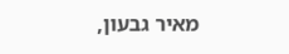מאיר גבעון,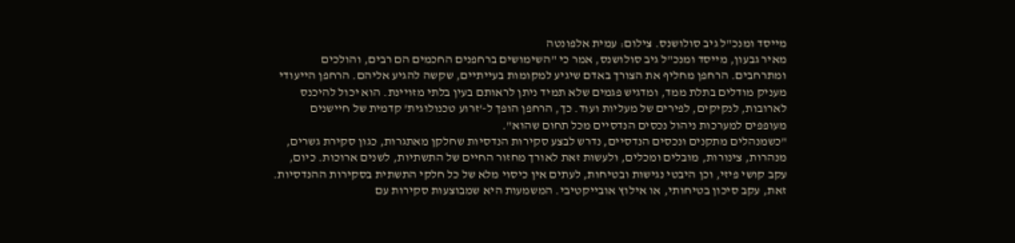מייסד ומנכ"ל גיב סולושנס. צילום: עמית אלפונטה
מאיר גבעון, מייסד ומנכ"ל גיב סולושנס, אמר כי "השימושים ברחפנים החכמים הם רבים, והולכים ומתרחבים. הרחפן מחליף את הצורך באדם שיגיע למקומות בעייתיים, שקשה להגיע אליהם. הרחפן הייעודי מעניק מודלים בתלת ממד, ומדגיש פגמים שלא תמיד ניתן לראותם בעין בלתי מזויינת. הוא יכול להיכנס לארובות, לנקיקים, לפירים של מעליות ועוד. כך, הרחפן הופך ל-'זרוע טכנולוגית' קדמית של חיישנים מעופפים למערכות ניהול נכסים הנדסיים מכל תחום שהוא".
"כשמנהלים מתקנים ונכסים הנדסיים, נדרש לבצע סקירות הנדסיות שחלקן מאתגרות, כגון סקירת גשרים, מנהרות, צינורות, מובלים ומכלים, ולעשות זאת לאורך מחזור החיים של התשתיות, לשנים ארוכות. כיום, עקב קושי פיזי, וכן היבטי נגישות ובטיחות, לעתים אין כיסוי מלא של כל חלקי התשתית בסקירות ההנדסיות. זאת, עקב סיכון בטיחותי, או אילוץ אובייקטיבי. המשמעות היא שמבוצעות סקירות עם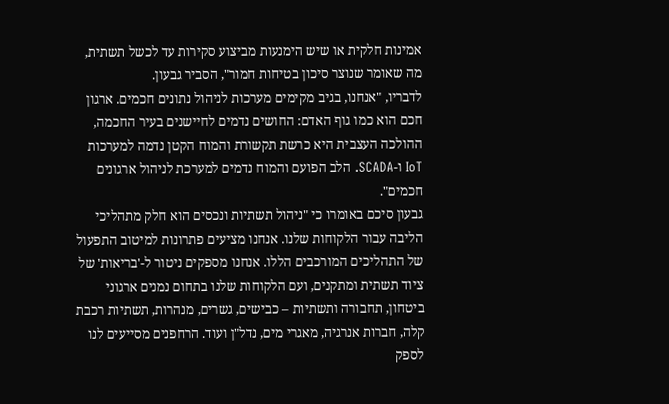אמינות חלקית או שיש הימנעות מביצוע סקירות עד לכשל תשתית, מה שאומר שנוצר סיכון בטיחות חמור", הסביר גבעון.
לדבריו, "אנחנו, בגיב מקימים מערכות לניהול נתונים חכמים. ארגון חכם הוא כמו גוף האדם: החושים נדמים לחיישנים בעיר החכמה, ההולכה העצבית היא כרשת תקשורת והמוח הקטן נדמה למערכות IoT ו-SCADA. הלב הפועם והמוח נדמים למערכת לניהול ארגונים חכמים".
גבעון סיכם באומרו כי "ניהול תשתיות ונכסים הוא חלק מתהליכי הליבה עבור הלקוחות שלנו. אנחנו מציעים פתרונות למיטוב התפעול של התהליכים המורכבים הללו. אנחנו מספקים ניטור ל-'בריאות' של ציוד תשתית ומתקנים, ועם הלקוחות שלנו בתחום נמנים ארגוני ביטחון, תחבורה ותשתיות – כבישים, גשרים, מנהרות, תשתיות רכבת קלה, חברות אנרגיה, מאגרי מים, נדל"ן ועוד. הרחפנים מסייעים לנו לספק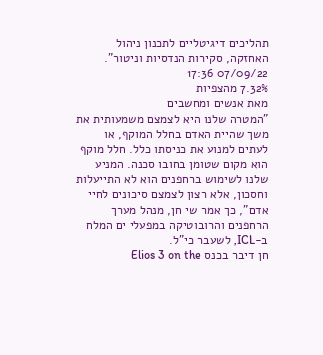תהליכים דיגיטליים לתכנון ניהול האחזקה, סקירות הנדסיות וניטור".
07/09/22 17:36
7.32% מהצפיות
מאת אנשים ומחשבים
"המטרה שלנו היא לצמצם משמעותית את משך שהיית האדם בחלל המוקף, או לעתים למנוע את כניסתו כלל. חלל מוקף הוא מקום שטומן בחובו סכנה. המניע שלנו לשימוש ברחפנים הוא לא התייעלות וחסכון, אלא רצון לצמצם סיכונים לחיי אדם", כך אמר שי חן, מנהל מערך הרחפנים והרובוטיקה במפעלי ים המלח ב-ICL, לשעבר כי"ל.
חן דיבר בכנס Elios 3 on the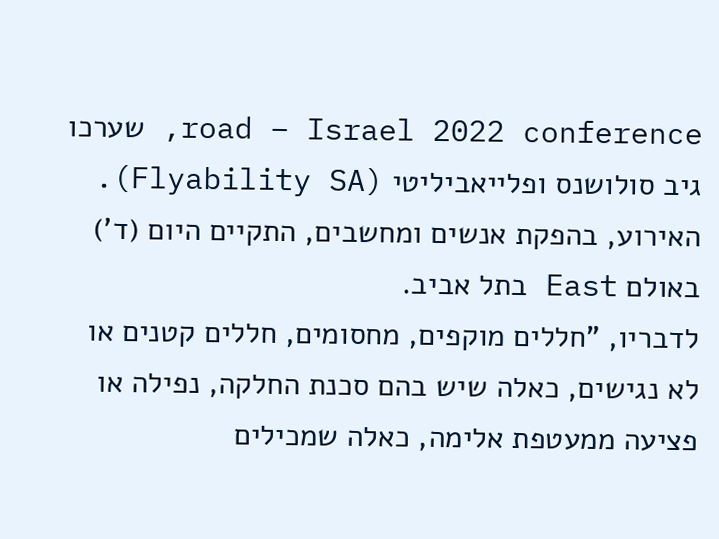road – Israel 2022 conference, שערכו גיב סולושנס ופלייאביליטי (Flyability SA). האירוע, בהפקת אנשים ומחשבים, התקיים היום (ד') באולם East בתל אביב.
לדבריו, "חללים מוקפים, מחסומים, חללים קטנים או לא נגישים, כאלה שיש בהם סכנת החלקה, נפילה או פציעה ממעטפת אלימה, כאלה שמכילים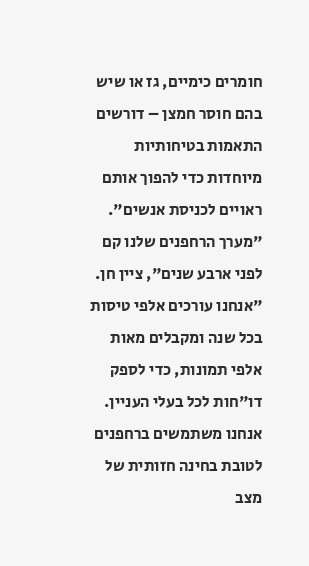חומרים כימיים, גז או שיש בהם חוסר חמצן – דורשים התאמות בטיחותיות מיוחדות כדי להפוך אותם ראויים לכניסת אנשים".
"מערך הרחפנים שלנו קם לפני ארבע שנים", ציין חן. "אנחנו עורכים אלפי טיסות בכל שנה ומקבלים מאות אלפי תמונות, כדי לספק דו"חות לכל בעלי העניין. אנחנו משתמשים ברחפנים לטובת בחינה חזותית של מצב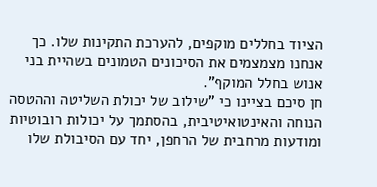הציוד בחללים מוקפים, להערכת התקינות שלו. כך אנחנו מצמצמים את הסיכונים הטמונים בשהיית בני אנוש בחלל המוקף".
חן סיכם בציינו כי "שילוב של יכולת השליטה וההטסה הנוחה והאינטואיטיבית, בהסתמך על יכולות רובוטיות ומודעות מרחבית של הרחפן, יחד עם הסיבולת שלו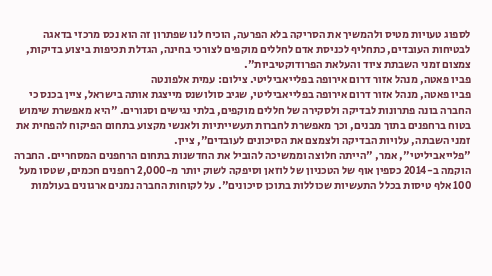לספוג טעויות מטיס ולהמשיך את הסריקה בלא הפרעה, הוכיח לנו שפתרון זה הוא נכס מרכזי בדאגה לבטיחות העובדים, כתחליף לכניסת אדם לחללים מוקפים לצורכי בחינה, הגדלת תכיפות ביצוע בדיקות, צמצום זמני השבתת ציוד והעלאת הפרודוקטיביות".
פביו פאטה, מנהל אזור דרום אירופה בפלייאביליטי. צילום: עמית אלפונטה
פביו פאטה, מנהל אזור דרום אירופה בפלייאביליטי, שגיב סולושנס מייצגת אותה בישראל, ציין בכנס כי החברה בונה פתרונות לבדיקה ולסקירה של חללים מוקפים, בלתי נגישים וסגורים. "היא מאפשרת שימוש בטוח ברחפנים בתוך מבנים, וכך מאפשרת לחברות תעשייתיות ולאנשי מקצוע בתחום הפיקוח להפחית את זמני השבתה, עלויות הבדיקה ולצמצם את הסיכונים לעובדים", ציין.
"פלייאביליטי", אמר, "הייתה חלוצה וממשיכה להוביל את החדשנות בתחום הרחפנים המסחריים. החברה הוקמה ב-2014 כספין אוף של הטכניון של לוזאן וסיפקה לשוק יותר מ-2,000 רחפנים חכמים, שטסו מעל 100 אלף טיסות בכלל התעשיות שכוללות בתוכן סיכונים". על לקוחות החברה נמנים ארגונים בעולמות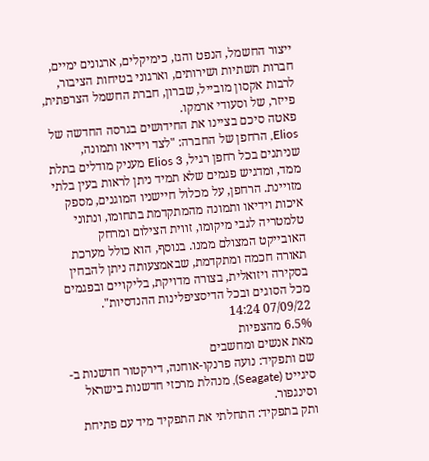ייצור החשמל, הנפט והגז, כימיקלים, ארגונים ימיים, חברות תשתיות ושירותים, וארגוני בטיחות הציבור, לרבות אקסון מובייל, שברון, חברת החשמל הצרפתית, פייזר, של וסעודי ארמקו.
פאטה סיכם בציינו את החידושים בגרסה החדשה של Elios, הרחפן של החברה: "לצד וידיאו ותמונה, שניתנים בכל רחפן רגיל, Elios 3 מעניק מודלים בתלת ממד, ומדגיש פגמים שלא תמיד ניתן לראות בעין בלתי מזויינת. הרחפן, על מכלול חיישניו המוגנים, מספק איכות וידיאו ותמונה מהמתקדמת בתחומו, ונתוני טלמטריה לגבי מיקומו, זווית הצילום ומרחק האובייקט המצולם ממנו. בנוסף, הוא כולל מערכת תאורה חכמה ומתקדמת, שבאמצעותה ניתן להבחין בסקירה ויזואלית, בצורה מדויקת, בליקויים ובפגמים מכל הסוגים ובכל הדיסציפלינות ההנדסיות".
07/09/22 14:24
6.5% מהצפיות
מאת אנשים ומחשבים
שם ותפקיד: נועה פרנקו-אוחנה, דירקטור חדשנות ב-סיגייט (Seagate), מנהלת מרכזי חדשנות בישראל וסינגפור.
ותק בתפקיד: התחלתי את התפקיד מיד עם פתיחת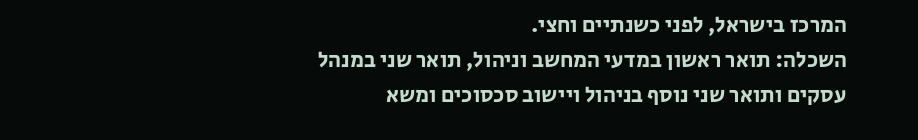המרכז בישראל, לפני כשנתיים וחצי.
השכלה: תואר ראשון במדעי המחשב וניהול, תואר שני במנהל עסקים ותואר שני נוסף בניהול ויישוב סכסוכים ומשא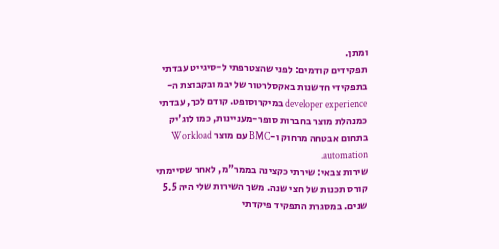ומתן.
תפקידים קודמים: לפני שהצטרפתי ל-סיגייט עבדתי בתפקידי חדשנות באקסלרטור של יבמ ובקבוצת ה-developer experience במיקרוסופט. קודם לכך, עבדתי כמנהלת מוצר בחברות סופר-מעניינות, כמו לוג'יק בתחום אבטחה מרחוק ו-BMC עם מוצר Workload automation.
שירות צבאי: שירתי כקצינה בממר"מ, לאחר שסיימתי קורס תכנות של חצי שנה. משך השירות שלי היה 5.5 שנים. במסגרת התפקיד פיקדתי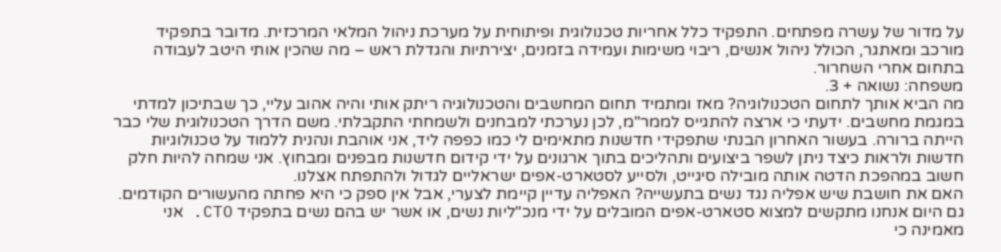על מדור של עשרה מפתחים. התפקיד כלל אחריות טכנולוגית ופיתוחית על מערכת ניהול המלאי המרכזית. מדובר בתפקיד מורכב ומאתגר, הכולל ניהול אנשים, ריבוי משימות ועמידה בזמנים, יצירתיות והגדלת ראש – מה שהכין אותי היטב לעבודה בתחום אחרי השחרור.
משפחה: נשואה + 3.
מה הביא אותך לתחום הטכנולוגיה? מאז ומתמיד תחום המחשבים והטכנולוגיה ריתק אותי והיה אהוב עליי, כך שבתיכון למדתי במגמת מחשבים. ידעתי כי ארצה להתגייס לממר"מ, לכן נערכתי למבחנים ולשמחתי התקבלתי. משם הדרך הטכנולוגית שלי כבר הייתה ברורה. בעשור האחרון הבנתי שתפקידי חדשנות מתאימים לי כמו כפפה ליד, אני אוהבת ונהנית ללמוד על טכנולוגיות חדשות ולראות כיצד ניתן לשפר ביצועים ותהליכים בתוך ארגונים על ידי קידום חדשנות מבפנים ומבחוץ. אני שמחה להיות חלק חשוב במהפכת הדטה אותה מובילה סיגייט, ולסייע לסטארט-אפים ישראליים לגדול ולהתפתח אצלנו.
האם את חושבת שיש אפליה נגד נשים בתעשייה? האפליה עדיין קיימת לצערי, אבל אין ספק כי היא פחתה מהעשורים הקודמים. גם היום אנחנו מתקשים למצוא סטארט-אפים המובלים על ידי מנכ"ליות נשים, או אשר יש בהם נשים בתפקיד CTO. אני מאמינה כי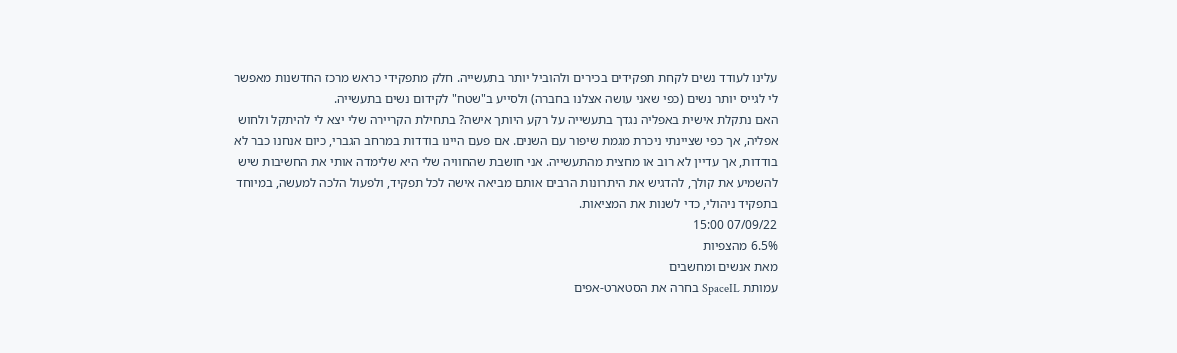עלינו לעודד נשים לקחת תפקידים בכירים ולהוביל יותר בתעשייה. חלק מתפקידי כראש מרכז החדשנות מאפשר לי לגייס יותר נשים (כפי שאני עושה אצלנו בחברה) ולסייע ב"שטח" לקידום נשים בתעשייה.
האם נתקלת אישית באפליה נגדך בתעשייה על רקע היותך אישה? בתחילת הקריירה שלי יצא לי להיתקל ולחוש אפליה, אך כפי שציינתי ניכרת מגמת שיפור עם השנים. אם פעם היינו בודדות במרחב הגברי, כיום אנחנו כבר לא בודדות, אך עדיין לא רוב או מחצית מהתעשייה. אני חושבת שהחוויה שלי היא שלימדה אותי את החשיבות שיש להשמיע את קולך, להדגיש את היתרונות הרבים אותם מביאה אישה לכל תפקיד, ולפעול הלכה למעשה, במיוחד בתפקיד ניהולי, כדי לשנות את המציאות.
07/09/22 15:00
6.5% מהצפיות
מאת אנשים ומחשבים
עמותת SpaceIL בחרה את הסטארט-אפים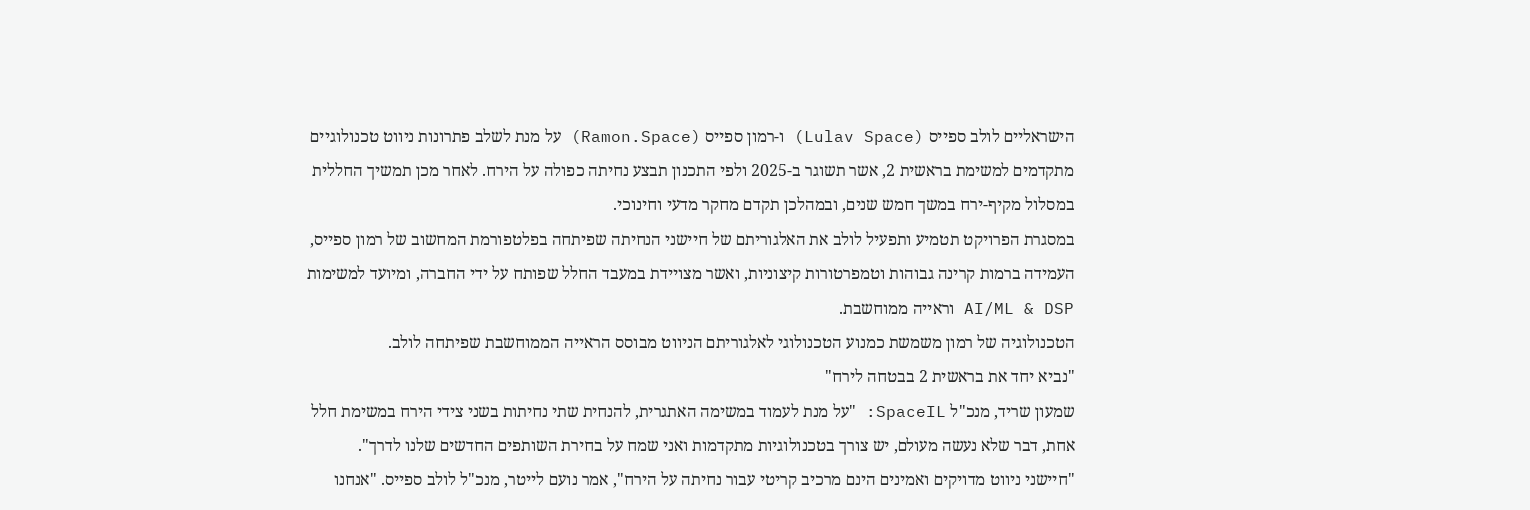הישראליים לולב ספייס (Lulav Space) ו-רמון ספייס (Ramon.Space) על מנת לשלב פתרונות ניווט טכנולוגיים מתקדמים למשימת בראשית 2, אשר תשוגר ב-2025 ולפי התכנון תבצע נחיתה כפולה על הירח. לאחר מכן תמשיך החללית במסלול מקיף-ירח במשך חמש שנים, ובמהלכן תקדם מחקר מדעי וחינוכי.
במסגרת הפרויקט תטמיע ותפעיל לולב את האלגוריתם של חיישני הנחיתה שפיתחה בפלטפורמת המחשוב של רמון ספייס, העמידה ברמות קרינה גבוהות וטמפרטורות קיצוניות, ואשר מצויידת במעבד החלל שפותח על ידי החברה, ומיועד למשימות AI/ML & DSP וראייה ממוחשבת.
הטכנולוגיה של רמון משמשת כמנוע הטכנולוגי לאלגוריתם הניווט מבוסס הראייה הממוחשבת שפיתחה לולב.
"נביא יחד את בראשית 2 בבטחה לירח"
שמעון שריד, מנכ"ל SpaceIL: "על מנת לעמוד במשימה האתגרית, להנחית שתי נחיתות בשני צידי הירח במשימת חלל אחת, דבר שלא נעשה מעולם, יש צורך בטכנולוגיות מתקדמות ואני שמח על בחירת השותפים החדשים שלנו לדרך".
"חיישני ניווט מדויקים ואמינים הינם מרכיב קריטי עבור נחיתה על הירח", אמר נועם לייטר, מנכ"ל לולב ספייס. "אנחנו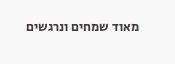מאוד שמחים ונרגשים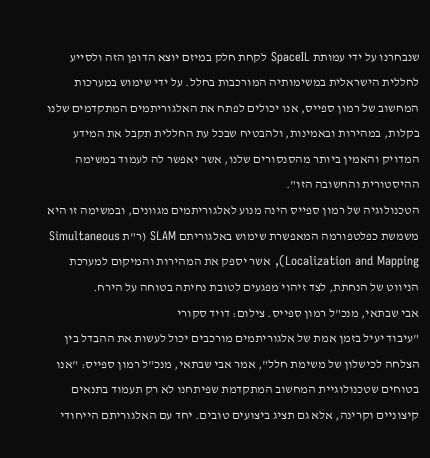שנבחרנו על ידי עמותת SpaceIL לקחת חלק במיזם יוצא הדופן הזה ולסייע לחללית הישראלית במשימותיה המורכבות בחלל. על ידי שימוש במערכות המחשוב של רמון ספייס, אנו יכולים לפתח את האלגוריתמים המתקדמים שלנו בקלות, במהירות ובאמינות, ולהבטיח שבכל עת החללית תקבל את המידע המדויק והאמין ביותר מהסנסורים שלנו, אשר יאפשר לה לעמוד במשימה ההיסטורית והחשובה הזו".
הטכנולוגיה של רמון ספייס הינה מנוע לאלגוריתמים מגוונים, ובמשימה זו היא משמשת כפלטפורמה המאפשרת שימוש באלגוריתם SLAM (ר"ת Simultaneous Localization and Mapping), אשר יספק את המהירות והמיקום למערכת הניווט של הנחתת, לצד זיהוי מפגעים לטובת נחיתה בטוחה על הירח.
אבי שבתאי, מנכ"ל רמון ספייס. צילום: דויד סקורי
"עיבוד יעיל בזמן אמת של אלגוריתמים מורכבים יכול לעשות את ההבדל בין הצלחה לכישלון של משימת חלל", אמר אבי שבתאי, מנכ"ל רמון ספייס: "אנו בטוחים שטכנולוגיית המחשוב המתקדמת שפיתחנו לא רק תעמוד בתנאים קיצוניים וקרינה, אלא גם תציג ביצועים טובים. יחד עם האלגוריתם הייחודי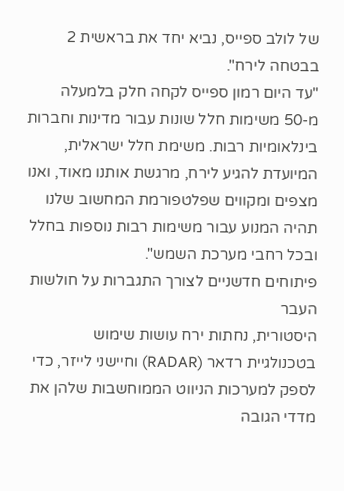של לולב ספייס, נביא יחד את בראשית 2 בבטחה לירח".
"עד היום רמון ספייס לקחה חלק בלמעלה מ-50 משימות חלל שונות עבור מדינות וחברות בינלאומיות רבות. משימת חלל ישראלית, המיועדת להגיע לירח, מרגשת אותנו מאוד, ואנו מצפים ומקווים שפלטפורמת המחשוב שלנו תהיה המנוע עבור משימות רבות נוספות בחלל ובכל רחבי מערכת השמש".
פיתוחים חדשניים לצורך התגברות על חולשות העבר
היסטורית, נחתות ירח עושות שימוש בטכנולגיית רדאר (RADAR) וחיישני לייזר, כדי לספק למערכות הניווט הממוחשבות שלהן את מדדי הגובה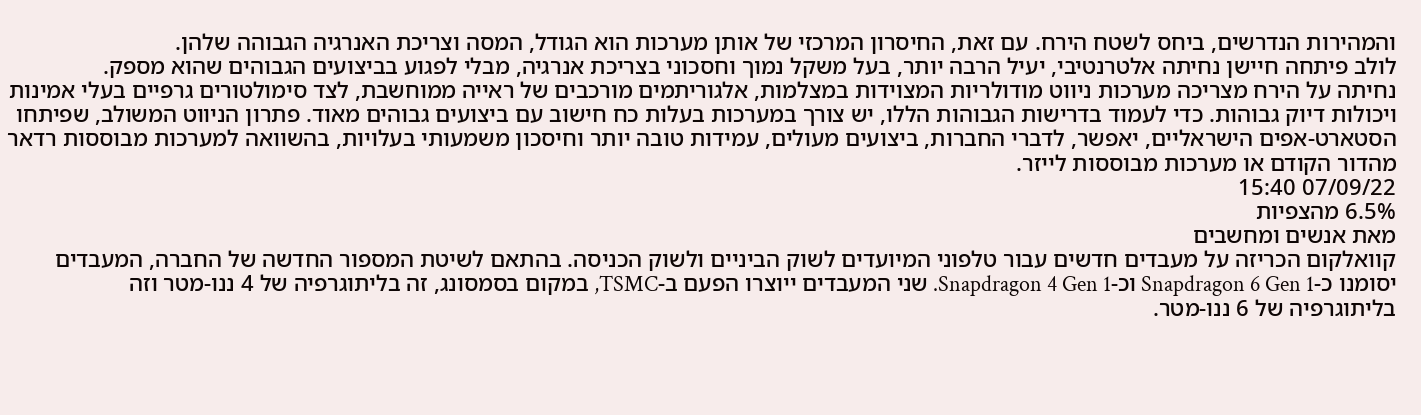והמהירות הנדרשים, ביחס לשטח הירח. עם זאת, החיסרון המרכזי של אותן מערכות הוא הגודל, המסה וצריכת האנרגיה הגבוהה שלהן.
לולב פיתחה חיישן נחיתה אלטרנטיבי, יעיל הרבה יותר, בעל משקל נמוך וחסכוני בצריכת אנרגיה, מבלי לפגוע בביצועים הגבוהים שהוא מספק.
נחיתה על הירח מצריכה מערכות ניווט מודולריות המצוידות במצלמות, אלגוריתמים מורכבים של ראייה ממוחשבת, לצד סימולטורים גרפיים בעלי אמינות ויכולות דיוק גבוהות. כדי לעמוד בדרישות הגבוהות הללו, יש צורך במערכות בעלות כח חישוב עם ביצועים גבוהים מאוד. פתרון הניווט המשולב, שפיתחו הסטארט-אפים הישראליים, יאפשר, לדברי החברות, ביצועים מעולים, עמידות טובה יותר וחיסכון משמעותי בעלויות, בהשוואה למערכות מבוססות רדאר מהדור הקודם או מערכות מבוססות לייזר.
07/09/22 15:40
6.5% מהצפיות
מאת אנשים ומחשבים
קוואלקום הכריזה על מעבדים חדשים עבור טלפוני המיועדים לשוק הביניים ולשוק הכניסה. בהתאם לשיטת המספור החדשה של החברה, המעבדים יסומנו כ-Snapdragon 6 Gen 1 וכ-Snapdragon 4 Gen 1. שני המעבדים ייוצרו הפעם ב-TSMC, במקום בסמסונג, זה בליתוגרפיה של 4 ננו-מטר וזה בליתוגרפיה של 6 ננו-מטר.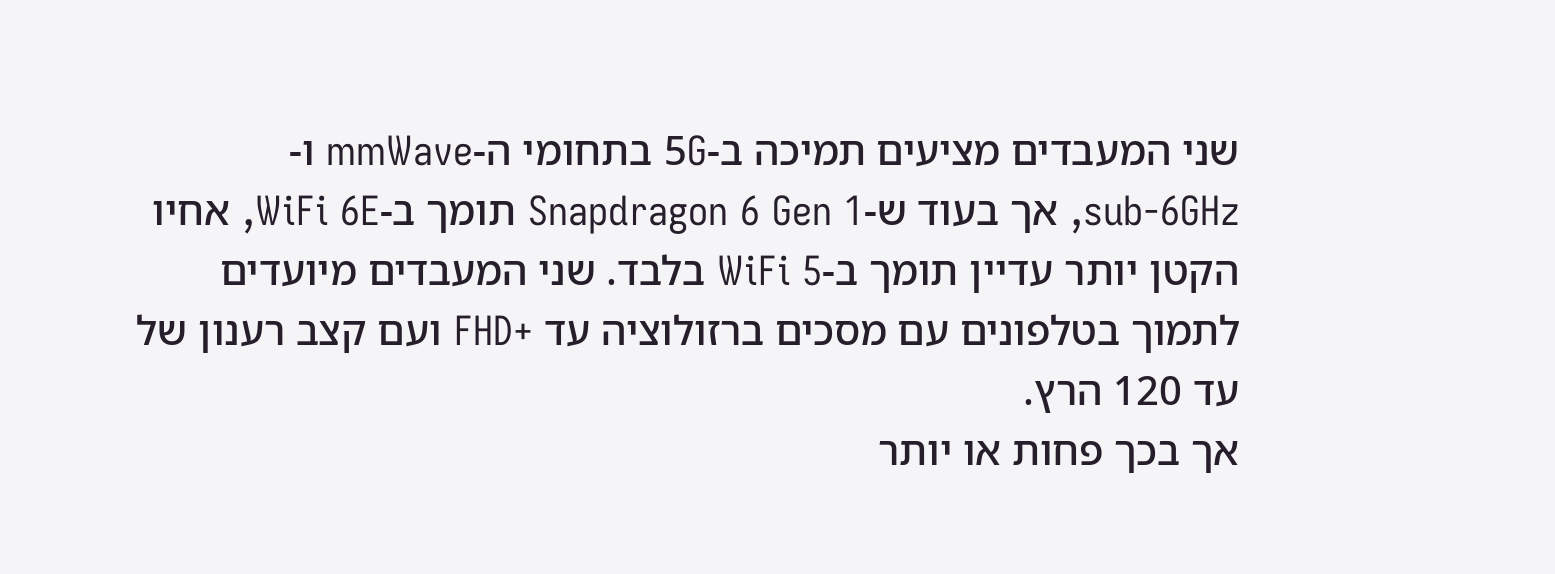שני המעבדים מציעים תמיכה ב-5G בתחומי ה-mmWave ו-sub-6GHz, אך בעוד ש-Snapdragon 6 Gen 1 תומך ב-WiFi 6E, אחיו הקטן יותר עדיין תומך ב-WiFi 5 בלבד. שני המעבדים מיועדים לתמוך בטלפונים עם מסכים ברזולוציה עד +FHD ועם קצב רענון של עד 120 הרץ.
אך בכך פחות או יותר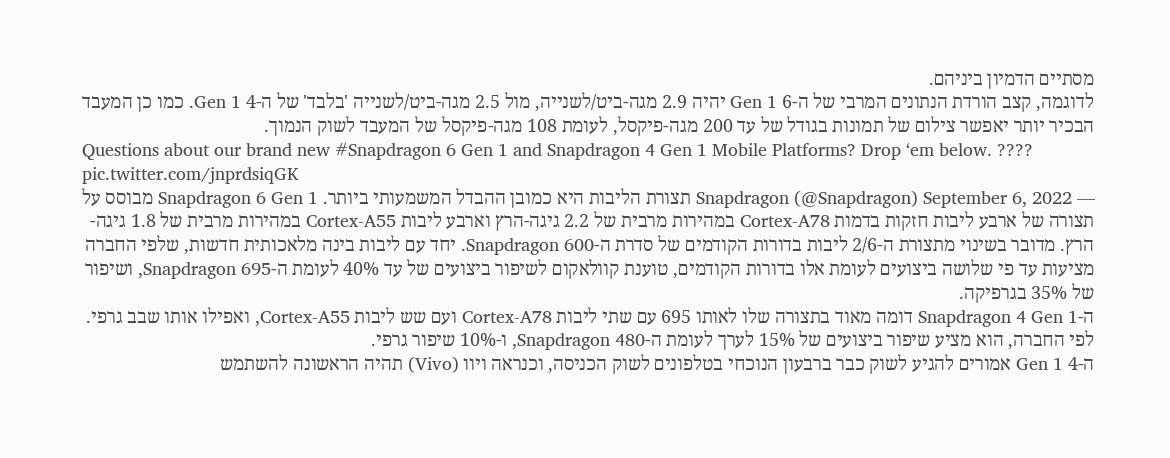מסתיים הדמיון ביניהם.
לדוגמה, קצב הורדת הנתונים המרבי של ה-6 Gen 1 יהיה 2.9 מגה-ביט/לשנייה, מול 2.5 מגה-ביט/לשנייה 'בלבד' של ה-4 Gen 1. כמו כן המעבד הבכיר יותר יאפשר צילום של תמונות בגודל של עד 200 מגה-פיקסל, לעומת 108 מגה-פיקסל של המעבד לשוק הנמוך.
Questions about our brand new #Snapdragon 6 Gen 1 and Snapdragon 4 Gen 1 Mobile Platforms? Drop ‘em below. ???? pic.twitter.com/jnprdsiqGK
— Snapdragon (@Snapdragon) September 6, 2022 תצורת הליבות היא כמובן ההבדל המשמעותי ביותר. Snapdragon 6 Gen 1 מבוסס על תצורה של ארבע ליבות חזקות בדמות Cortex-A78 במהירות מרבית של 2.2 גיגה-הרץ וארבע ליבות Cortex-A55 במהירות מרבית של 1.8 גיגה-הרץ. מדובר בשינוי מתצורת ה-2/6 ליבות בדורות הקודמים של סדרת ה-Snapdragon 600. יחד עם ליבות בינה מלאכותית חדשות, שלפי החברה מציעות עד פי שלושה ביצועים לעומת אלו בדורות הקודמים, טוענת קוולאקום לשיפור ביצועים של עד 40% לעומת ה-Snapdragon 695, ושיפור של 35% בגרפיקה.
ה-Snapdragon 4 Gen 1 דומה מאוד בתצורה שלו לאותו 695 עם שתי ליבות Cortex-A78 ועם שש ליבות Cortex-A55, ואפילו אותו שבב גרפי. לפי החברה, הוא מציע שיפור ביצועים של 15% לערך לעומת ה-Snapdragon 480, ו-10% שיפור גרפי.
ה-4 Gen 1 אמורים להגיע לשוק כבר ברבעון הנוכחי בטלפונים לשוק הכניסה, וכנראה ויוו (Vivo) תהיה הראשונה להשתמש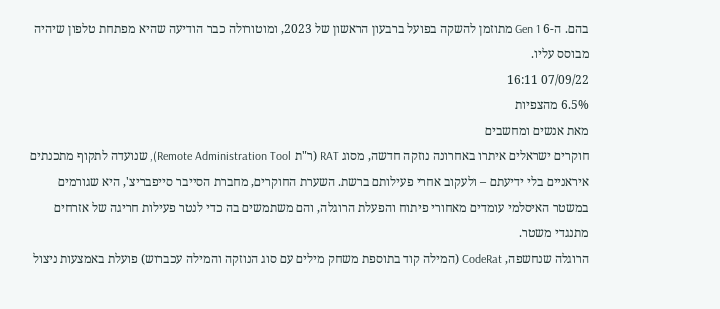בהם. ה-6 Gen 1 מתוזמן להשקה בפועל ברבעון הראשון של 2023, ומוטורולה כבר הודיעה שהיא מפתחת טלפון שיהיה מבוסס עליו.
07/09/22 16:11
6.5% מהצפיות
מאת אנשים ומחשבים
חוקרים ישראלים איתרו באחרונה נוזקה חדשה, מסוג RAT (ר"ת Remote Administration Tool), שנועדה לתקוף מתכנתים איראניים בלי ידיעתם – ולעקוב אחרי פעילותם ברשת. השערת החוקרים, מחברת הסייבר סייפבריצ', היא שגורמים במשטר האיסלמי עומדים מאחורי פיתוח והפעלת הרוגלה, והם משתמשים בה כדי לנטר פעילות חריגה של אזרחים מתנגדי משטר.
הרוגלה שנחשפה, CodeRat (המילה קוד בתוספת משחק מילים עם סוג הנוזקה והמילה עכברוש) פועלת באמצעות ניצול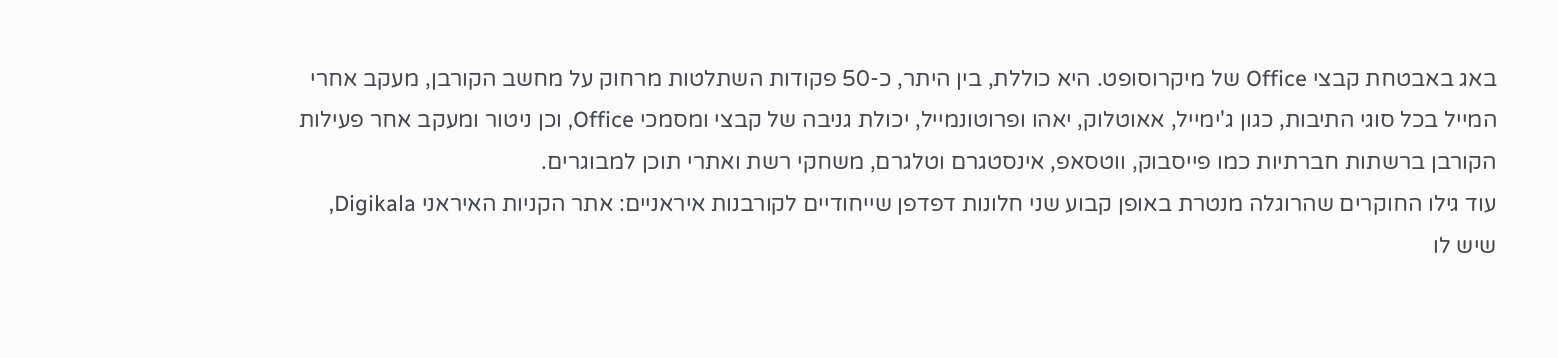באג באבטחת קבצי Office של מיקרוסופט. היא כוללת, בין היתר, כ-50 פקודות השתלטות מרחוק על מחשב הקורבן, מעקב אחרי המייל בכל סוגי התיבות, כגון ג'ימייל, אאוטלוק, יאהו ופרוטונמייל, יכולת גניבה של קבצי ומסמכי Office, וכן ניטור ומעקב אחר פעילות הקורבן ברשתות חברתיות כמו פייסבוק, ווטסאפ, אינסטגרם וטלגרם, משחקי רשת ואתרי תוכן למבוגרים.
עוד גילו החוקרים שהרוגלה מנטרת באופן קבוע שני חלונות דפדפן שייחודיים לקורבנות איראניים: אתר הקניות האיראני Digikala, שיש לו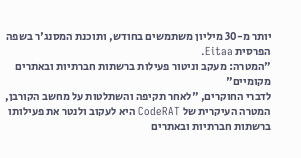יותר מ-30 מיליון משתמשים בחודש, ותוכנת המסנג'ר בשפה הפרסית Eitaa.
"המטרה: מעקב וניטור פעילות ברשתות חברתיות ובאתרים מקומיים"
לדברי החוקרים, "לאחר תקיפה והשתלטות על מחשב הקורבן, המטרה העיקרית של CodeRAT היא לעקוב ולנטר את פעילותו ברשתות חברתיות ובאתרים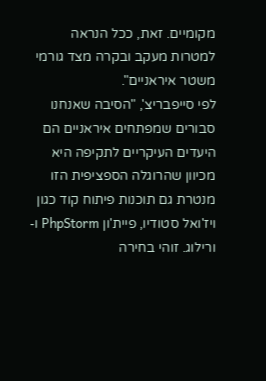מקומיים. זאת, ככל הנראה למטרות מעקב ובקרה מצד גורמי משטר איראניים".
לפי סייפבריצ', "הסיבה שאנחנו סבורים שמפתחים איראניים הם היעדים העיקריים לתקיפה היא מכיוון שהרוגלה הספציפית הזו מנטרת גם תוכנות פיתוח קוד כגון ויז'ואל סטודיו, פיית'ון PhpStorm ו-ורילוג. זוהי בחירה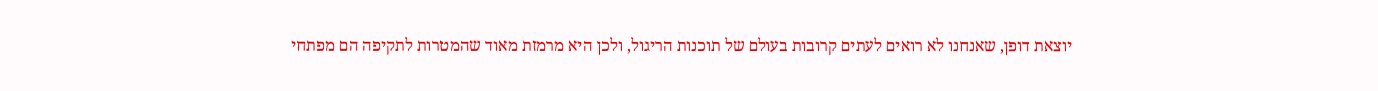יוצאת דופן, שאנחנו לא רואים לעתים קרובות בעולם של תוכנות הריגול, ולכן היא מרמזת מאוד שהמטרות לתקיפה הם מפתחי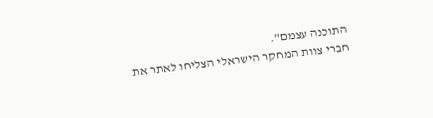התוכנה עצמם".
חברי צוות המחקר הישראלי הצליחו לאתר את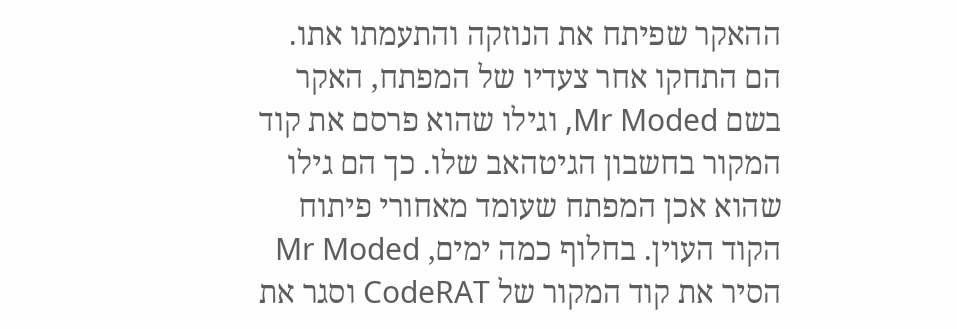ההאקר שפיתח את הנוזקה והתעמתו אתו. הם התחקו אחר צעדיו של המפתח, האקר בשם Mr Moded, וגילו שהוא פרסם את קוד המקור בחשבון הגיטהאב שלו. כך הם גילו שהוא אכן המפתח שעומד מאחורי פיתוח הקוד העוין. בחלוף כמה ימים, Mr Moded הסיר את קוד המקור של CodeRAT וסגר את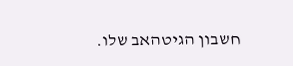חשבון הגיטהאב שלו.